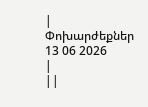|
Փոխարժեքներ
13 06 2026
|
||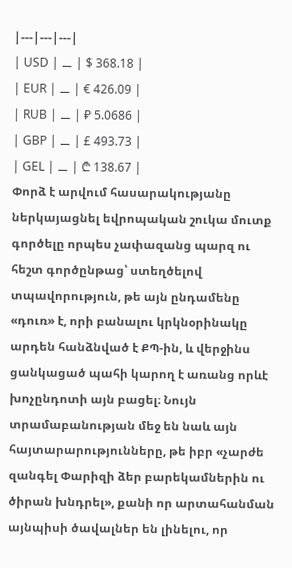|---|---|---|
| USD | ⚊ | $ 368.18 |
| EUR | ⚊ | € 426.09 |
| RUB | ⚊ | ₽ 5.0686 |
| GBP | ⚊ | £ 493.73 |
| GEL | ⚊ | ₾ 138.67 |
Փորձ է արվում հասարակությանը ներկայացնել եվրոպական շուկա մուտք գործելը որպես չափազանց պարզ ու հեշտ գործընթաց՝ ստեղծելով տպավորություն, թե այն ընդամենը «դուռ» է, որի բանալու կրկնօրինակը արդեն հանձնված է ՔՊ-ին, և վերջինս ցանկացած պահի կարող է առանց որևէ խոչընդոտի այն բացել։ Նույն տրամաբանության մեջ են նաև այն հայտարարությունները, թե իբր «չարժե զանգել Փարիզի ձեր բարեկամներին ու ծիրան խնդրել», քանի որ արտահանման այնպիսի ծավալներ են լինելու, որ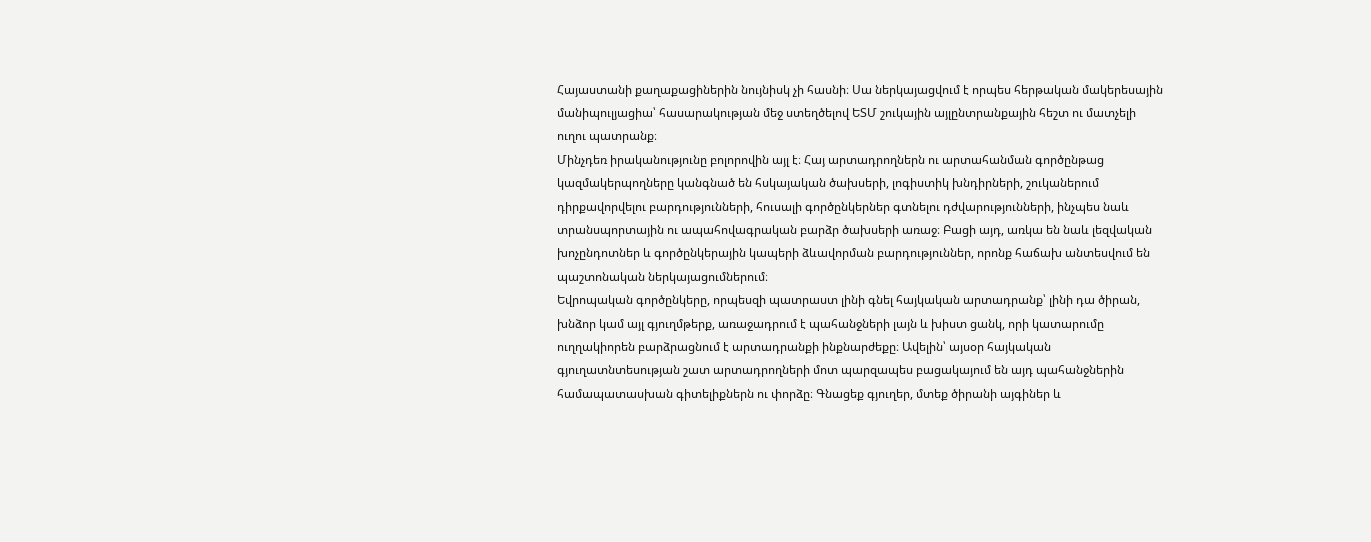Հայաստանի քաղաքացիներին նույնիսկ չի հասնի։ Սա ներկայացվում է որպես հերթական մակերեսային մանիպուլյացիա՝ հասարակության մեջ ստեղծելով ԵՏՄ շուկային այլընտրանքային հեշտ ու մատչելի ուղու պատրանք։
Մինչդեռ իրականությունը բոլորովին այլ է։ Հայ արտադրողներն ու արտահանման գործընթաց կազմակերպողները կանգնած են հսկայական ծախսերի, լոգիստիկ խնդիրների, շուկաներում դիրքավորվելու բարդությունների, հուսալի գործընկերներ գտնելու դժվարությունների, ինչպես նաև տրանսպորտային ու ապահովագրական բարձր ծախսերի առաջ։ Բացի այդ, առկա են նաև լեզվական խոչընդոտներ և գործընկերային կապերի ձևավորման բարդություններ, որոնք հաճախ անտեսվում են պաշտոնական ներկայացումներում։
Եվրոպական գործընկերը, որպեսզի պատրաստ լինի գնել հայկական արտադրանք՝ լինի դա ծիրան, խնձոր կամ այլ գյուղմթերք, առաջադրում է պահանջների լայն և խիստ ցանկ, որի կատարումը ուղղակիորեն բարձրացնում է արտադրանքի ինքնարժեքը։ Ավելին՝ այսօր հայկական գյուղատնտեսության շատ արտադրողների մոտ պարզապես բացակայում են այդ պահանջներին համապատասխան գիտելիքներն ու փորձը։ Գնացեք գյուղեր, մտեք ծիրանի այգիներ և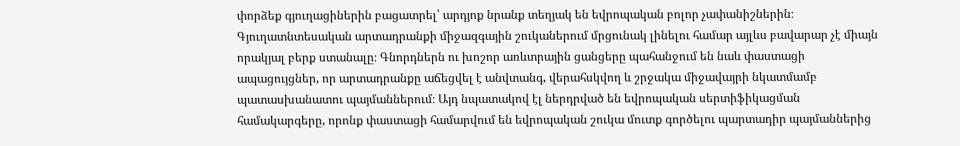փորձեք գյուղացիներին բացատրել՝ արդյոք նրանք տեղյակ են եվրոպական բոլոր չափանիշներին։
Գյուղատնտեսական արտադրանքի միջազգային շուկաներում մրցունակ լինելու համար այլևս բավարար չէ միայն որակյալ բերք ստանալը։ Գնորդներն ու խոշոր առևտրային ցանցերը պահանջում են նաև փաստացի ապացույցներ, որ արտադրանքը աճեցվել է անվտանգ, վերահսկվող և շրջակա միջավայրի նկատմամբ պատասխանատու պայմաններում։ Այդ նպատակով էլ ներդրված են եվրոպական սերտիֆիկացման համակարգերը, որոնք փաստացի համարվում են եվրոպական շուկա մուտք գործելու պարտադիր պայմաններից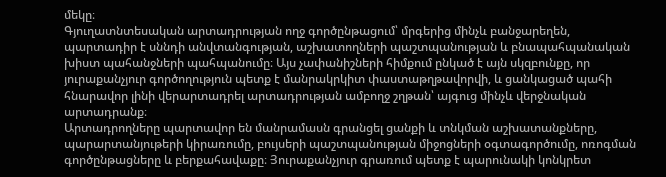մեկը։
Գյուղատնտեսական արտադրության ողջ գործընթացում՝ մրգերից մինչև բանջարեղեն, պարտադիր է սննդի անվտանգության, աշխատողների պաշտպանության և բնապահպանական խիստ պահանջների պահպանումը։ Այս չափանիշների հիմքում ընկած է այն սկզբունքը, որ յուրաքանչյուր գործողություն պետք է մանրակրկիտ փաստաթղթավորվի, և ցանկացած պահի հնարավոր լինի վերարտադրել արտադրության ամբողջ շղթան՝ այգուց մինչև վերջնական արտադրանք։
Արտադրողները պարտավոր են մանրամասն գրանցել ցանքի և տնկման աշխատանքները, պարարտանյութերի կիրառումը, բույսերի պաշտպանության միջոցների օգտագործումը, ոռոգման գործընթացները և բերքահավաքը։ Յուրաքանչյուր գրառում պետք է պարունակի կոնկրետ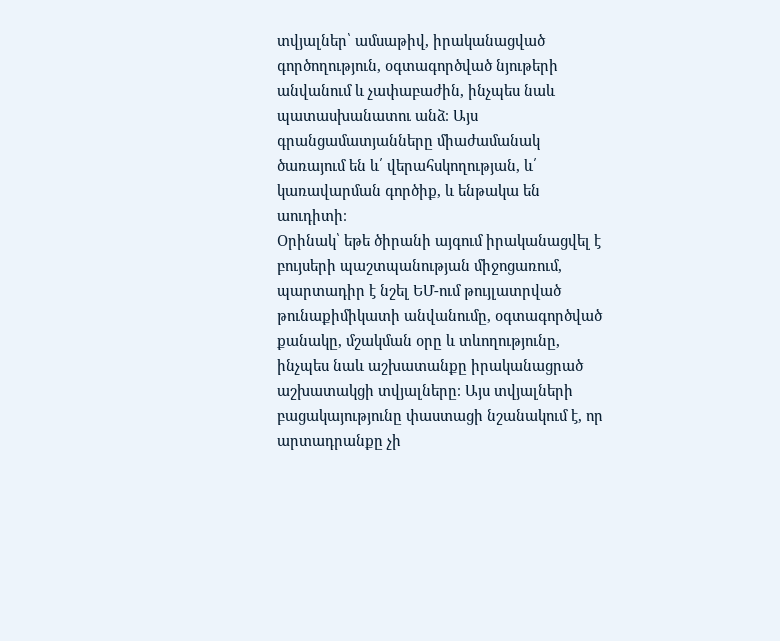տվյալներ՝ ամսաթիվ, իրականացված գործողություն, օգտագործված նյութերի անվանում և չափաբաժին, ինչպես նաև պատասխանատու անձ։ Այս գրանցամատյանները միաժամանակ ծառայում են և՛ վերահսկողության, և՛ կառավարման գործիք, և ենթակա են աուդիտի։
Օրինակ՝ եթե ծիրանի այգում իրականացվել է բույսերի պաշտպանության միջոցառում, պարտադիր է նշել ԵՄ-ում թույլատրված թունաքիմիկատի անվանումը, օգտագործված քանակը, մշակման օրը և տևողությունը, ինչպես նաև աշխատանքը իրականացրած աշխատակցի տվյալները։ Այս տվյալների բացակայությունը փաստացի նշանակում է, որ արտադրանքը չի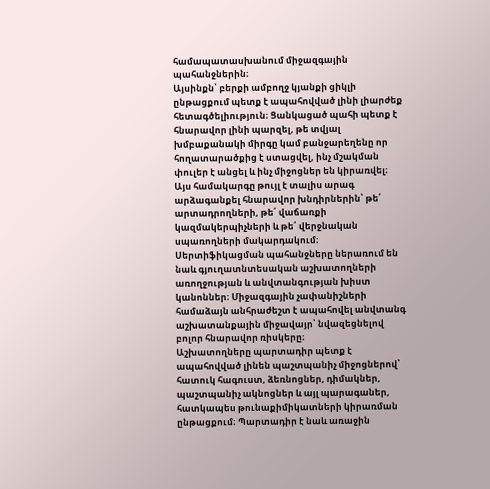համապատասխանում միջազգային պահանջներին։
Այսինքն՝ բերքի ամբողջ կյանքի ցիկլի ընթացքում պետք է ապահովված լինի լիարժեք հետագծելիություն։ Ցանկացած պահի պետք է հնարավոր լինի պարզել, թե տվյալ խմբաքանակի միրգը կամ բանջարեղենը որ հողատարածքից է ստացվել, ինչ մշակման փուլեր է անցել և ինչ միջոցներ են կիրառվել։ Այս համակարգը թույլ է տալիս արագ արձագանքել հնարավոր խնդիրներին՝ թե՛ արտադրողների, թե՛ վաճառքի կազմակերպիչների և թե՛ վերջնական սպառողների մակարդակում։
Սերտիֆիկացման պահանջները ներառում են նաև գյուղատնտեսական աշխատողների առողջության և անվտանգության խիստ կանոններ։ Միջազգային չափանիշների համաձայն անհրաժեշտ է ապահովել անվտանգ աշխատանքային միջավայր՝ նվազեցնելով բոլոր հնարավոր ռիսկերը։
Աշխատողները պարտադիր պետք է ապահովված լինեն պաշտպանիչ միջոցներով՝ հատուկ հագուստ, ձեռնոցներ, դիմակներ, պաշտպանիչ ակնոցներ և այլ պարագաներ, հատկապես թունաքիմիկատների կիրառման ընթացքում։ Պարտադիր է նաև առաջին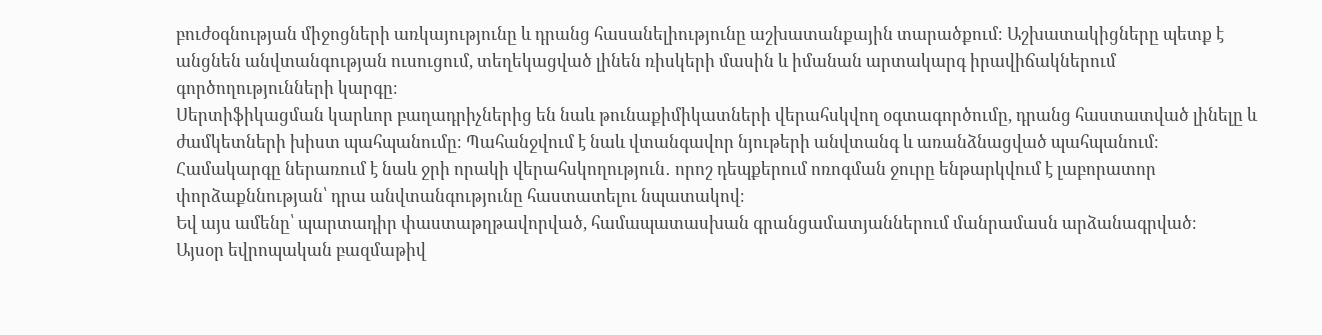բուժօգնության միջոցների առկայությունը և դրանց հասանելիությունը աշխատանքային տարածքում։ Աշխատակիցները պետք է անցնեն անվտանգության ուսուցում, տեղեկացված լինեն ռիսկերի մասին և իմանան արտակարգ իրավիճակներում գործողությունների կարգը։
Սերտիֆիկացման կարևոր բաղադրիչներից են նաև թունաքիմիկատների վերահսկվող օգտագործումը, դրանց հաստատված լինելը և ժամկետների խիստ պահպանումը։ Պահանջվում է նաև վտանգավոր նյութերի անվտանգ և առանձնացված պահպանում։
Համակարգը ներառում է նաև ջրի որակի վերահսկողություն․ որոշ դեպքերում ոռոգման ջուրը ենթարկվում է լաբորատոր փորձաքննության՝ դրա անվտանգությունը հաստատելու նպատակով։
Եվ այս ամենը՝ պարտադիր փաստաթղթավորված, համապատասխան գրանցամատյաններում մանրամասն արձանագրված։
Այսօր եվրոպական բազմաթիվ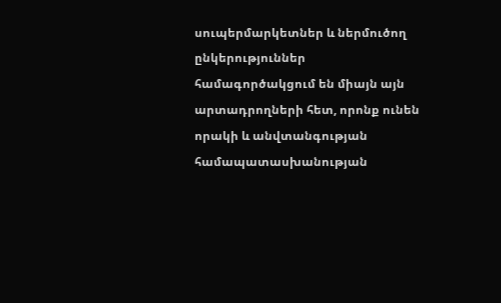սուպերմարկետներ և ներմուծող ընկերություններ համագործակցում են միայն այն արտադրողների հետ, որոնք ունեն որակի և անվտանգության համապատասխանության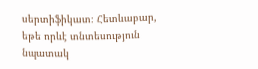սերտիֆիկատ։ Հետևաբար, եթե որևէ տնտեսություն նպատակ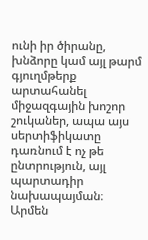ունի իր ծիրանը, խնձորը կամ այլ թարմ գյուղմթերք արտահանել միջազգային խոշոր շուկաներ, ապա այս սերտիֆիկատը դառնում է ոչ թե ընտրություն, այլ պարտադիր նախապայման։
Արմեն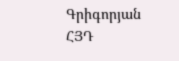Գրիգորյան
ՀՅԴ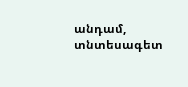անդամ, տնտեսագետ